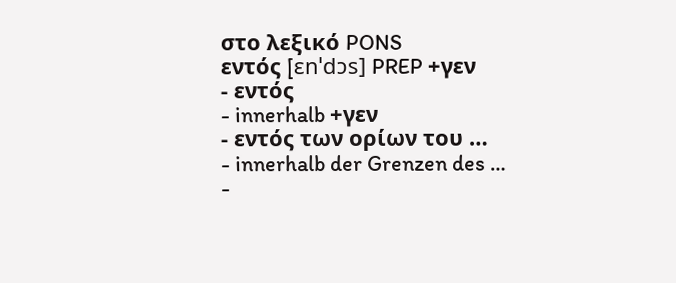στο λεξικό PONS
εντός [ɛnˈdɔs] PREP +γεν
- εντός
- innerhalb +γεν
- εντός των ορίων του …
- innerhalb der Grenzen des …
-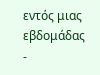εντός μιας εβδομάδας
-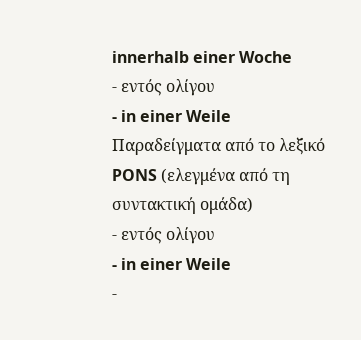innerhalb einer Woche
- εντός ολίγου
- in einer Weile
Παραδείγματα από το λεξικό PONS (ελεγμένα από τη συντακτική ομάδα)
- εντός ολίγου
- in einer Weile
-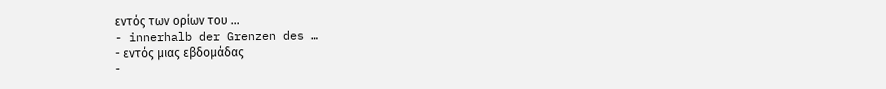εντός των ορίων του …
- innerhalb der Grenzen des …
- εντός μιας εβδομάδας
-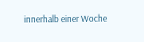innerhalb einer Woche